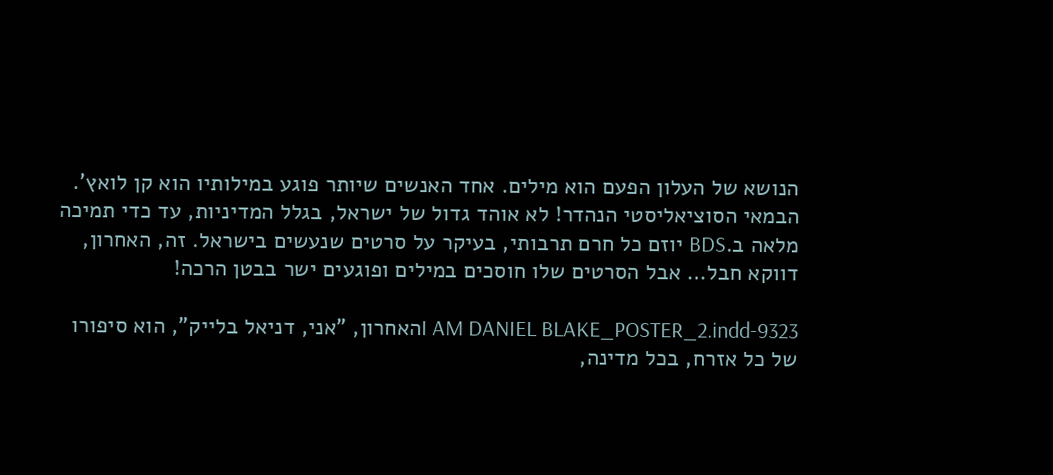הנושא של העלון הפעם הוא מילים. אחד האנשים שיותר פוגע במילותיו הוא קן לואץ'. הבמאי הסוציאליסטי הנהדר! לא אוהד גדול של ישראל, בגלל המדיניות, עד כדי תמיכה מלאה ב.BDS יוזם כל חרם תרבותי, בעיקר על סרטים שנעשים בישראל. זה, האחרון, דווקא חבל… אבל הסרטים שלו חוסכים במילים ופוגעים ישר בבטן הרכה!

9323-I AM DANIEL BLAKE_POSTER_2.inddהאחרון, "אני, דניאל בלייק", הוא סיפורו של כל אזרח, בכל מדינה,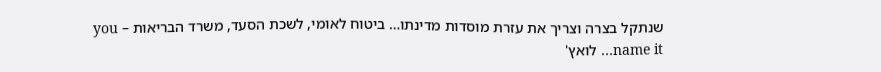שנתקל בצרה וצריך את עזרת מוסדות מדינתו… ביטוח לאומי, לשכת הסעד, משרד הבריאות – you name it… לואץ'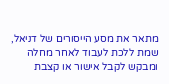מתאר את מסע הייסורים של דניאל, שמת ללכת לעבוד לאחר מחלה ומבקש לקבל אישור או קצבת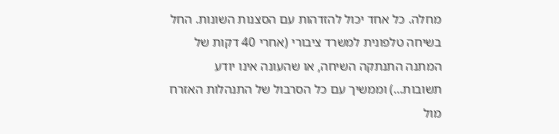מחלה. כל אחד יכול להזדהות עם הסצנות השונות. החל בשיחה טלפונית למשרד ציבורי (אחרי 40 דקות של המתנה התנתקה השיחה, או שהעונה אינו יודע תשובות…) וממשיך עם כל הסרבול של התנהלות האזרח מול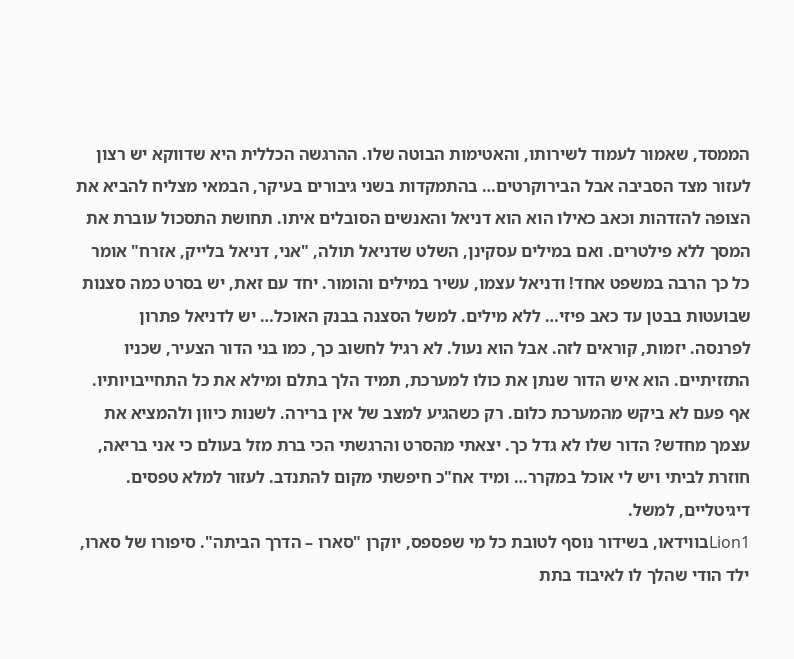הממסד, שאמור לעמוד לשירותו, והאטימות הבוטה שלו. ההרגשה הכללית היא שדווקא יש רצון לעזור מצד הסביבה אבל הבירוקרטים… בהתמקדות בשני גיבורים בעיקר, הבמאי מצליח להביא את הצופה להזדהות וכאב כאילו הוא הוא דניאל והאנשים הסובלים איתו. תחושת התסכול עוברת את המסך ללא פילטרים. ואם במילים עסקינן, השלט שדניאל תולה, "אני, דניאל בלייק, אזרח" אומר כל כך הרבה במשפט אחד! ודניאל עצמו, עשיר במילים והומור. יחד עם זאת, יש בסרט כמה סצנות שבועטות בבטן עד כאב פיזי… ללא מילים. למשל הסצנה בבנק האוכל… יש לדניאל פתרון לפרנסה. יזמות, קוראים לזה. אבל הוא נעול. לא רגיל לחשוב כך, כמו בני הדור הצעיר, שכניו התזזיתיים. הוא איש הדור שנתן את כולו למערכת, תמיד הלך בתלם ומילא את כל התחייבויותיו. אף פעם לא ביקש מהמערכת כלום. רק כשהגיע למצב של אין ברירה. לשנות כיוון ולהמציא את עצמך מחדש? הדור שלו לא גדל כך. יצאתי מהסרט והרגשתי הכי ברת מזל בעולם כי אני בריאה, חוזרת לביתי ויש לי אוכל במקרר… ומיד אח"כ חיפשתי מקום להתנדב. לעזור למלא טפסים. דיגיטליים, למשל.
Lion1בווידאו, בשידור נוסף לטובת כל מי שפספס, יוקרן "סארו – הדרך הביתה". סיפורו של סארו, ילד הודי שהלך לו לאיבוד בתת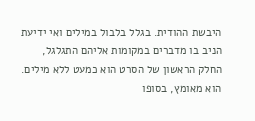היבשת ההודית. בגלל בלבול במילים ואי ידיעת הניב בו מדברים במקומות אליהם התגלגל, החלק הראשון של הסרט הוא כמעט ללא מילים. הוא מאומץ, בסופו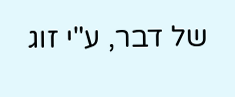של דבר, ע"י זוג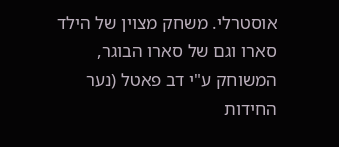אוסטרלי. משחק מצוין של הילד סארו וגם של סארו הבוגר, המשוחק ע"י דב פאטל (נער החידות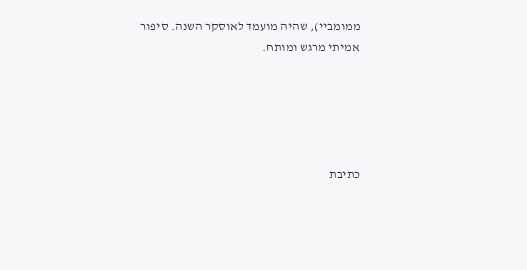ממומביי), שהיה מועמד לאוסקר השנה. סיפור אמיתי מרגש ומותח.





כתיבת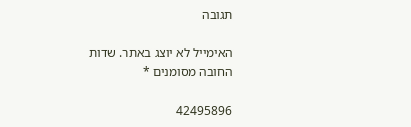תגובה

האימייל לא יוצג באתר. שדות החובה מסומנים *

42495896